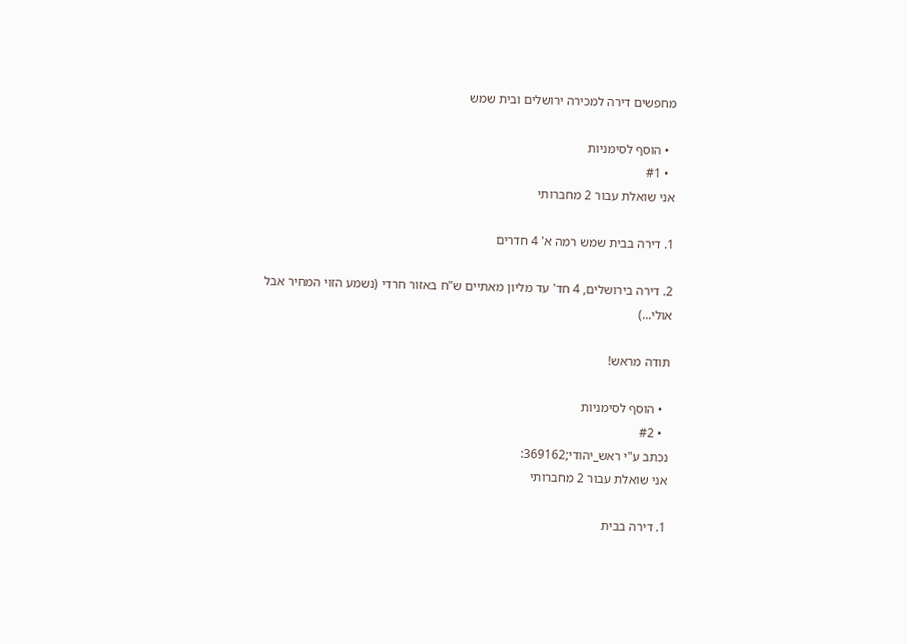מחפשים דירה למכירה ירושלים ובית שמש

  • הוסף לסימניות
  • #1
אני שואלת עבור 2 מחברותי

1. דירה בבית שמש רמה א' 4 חדרים

2. דירה בירושלים, 4 חד' עד מליון מאתיים ש"ח באזור חרדי (נשמע הזוי המחיר אבל אולי...)

תודה מראש!

  • הוסף לסימניות
  • #2
נכתב ע"י ראש_יהודי;369162:
אני שואלת עבור 2 מחברותי

1. דירה בבית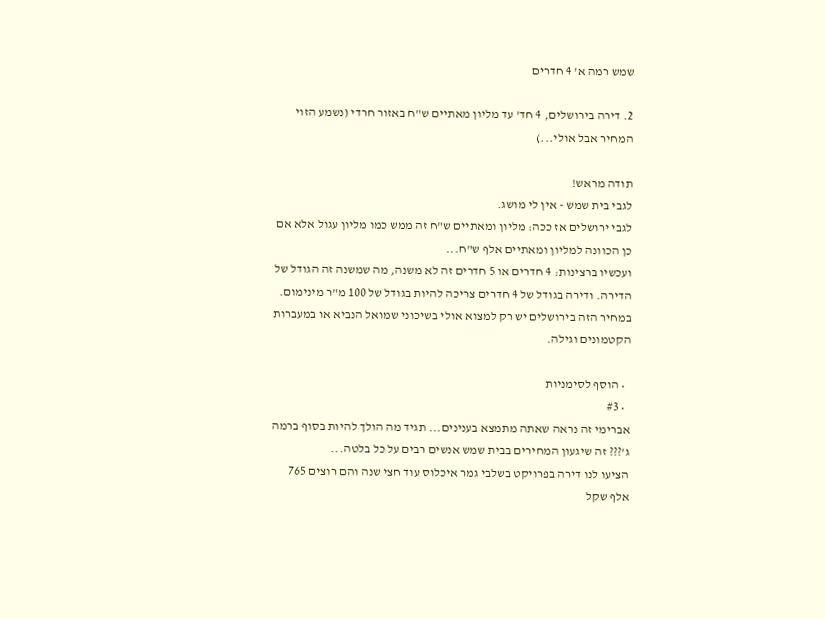שמש רמה א' 4 חדרים

2. דירה בירושלים, 4 חד' עד מליון מאתיים ש"ח באזור חרדי (נשמע הזוי המחיר אבל אולי...)

תודה מראש!
לגבי בית שמש - אין לי מושג.
לגבי ירושלים אז ככה: מליון ומאתיים ש"ח זה ממש כמו מליון עגול אלא אם כן הכוונה למליון ומאתיים אלף ש"ח...
ועכשיו ברצינות: 4 חדרים או 5 חדרים זה לא משנה, מה שמשנה זה הגודל של הדירה. ודירה בגודל של 4 חדרים צריכה להיות בגודל של 100 מ"ר מינימום. במחיר הזה בירושלים יש רק למצוא אולי בשיכוני שמואל הנביא או במעברות הקטמונים וגילה.

  • הוסף לסימניות
  • #3
אברימי זה נראה שאתה מתמצא בענינים... תגיד מה הולך להיות בסוף ברמה ג'??? זה שיגעון המחירים בבית שמש אנשים רבים על כל בלטה...
הציעו לנו דירה בפרויקט בשלבי גמר איכלוס עוד חצי שנה והם רוצים 765 אלף שקל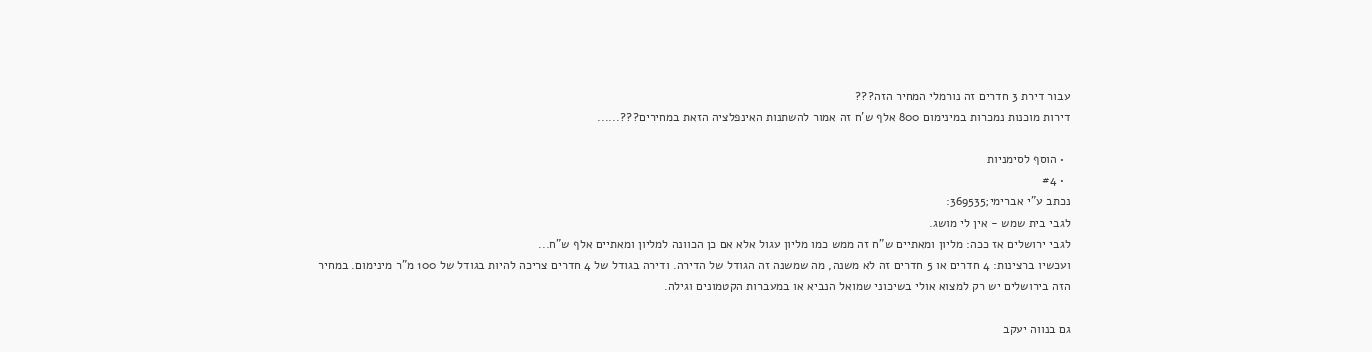עבור דירת 3 חדרים זה נורמלי המחיר הזה???
דירות מוכנות נמכרות במינימום 800 אלף ש'ח זה אמור להשתנות האינפלציה הזאת במחירים???......

  • הוסף לסימניות
  • #4
נכתב ע"י אברימי;369535:
לגבי בית שמש - אין לי מושג.
לגבי ירושלים אז ככה: מליון ומאתיים ש"ח זה ממש כמו מליון עגול אלא אם כן הכוונה למליון ומאתיים אלף ש"ח...
ועכשיו ברצינות: 4 חדרים או 5 חדרים זה לא משנה, מה שמשנה זה הגודל של הדירה. ודירה בגודל של 4 חדרים צריכה להיות בגודל של 100 מ"ר מינימום. במחיר הזה בירושלים יש רק למצוא אולי בשיכוני שמואל הנביא או במעברות הקטמונים וגילה.

גם בנווה יעקב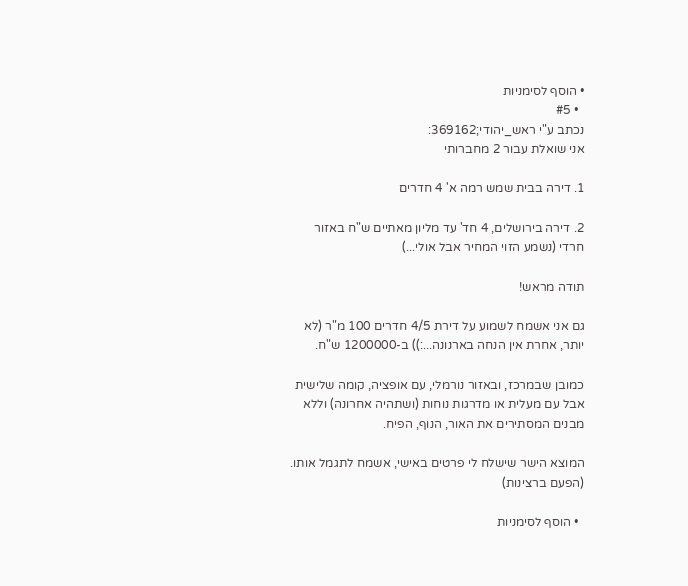• הוסף לסימניות
  • #5
נכתב ע"י ראש_יהודי;369162:
אני שואלת עבור 2 מחברותי

1. דירה בבית שמש רמה א' 4 חדרים

2. דירה בירושלים, 4 חד' עד מליון מאתיים ש"ח באזור חרדי (נשמע הזוי המחיר אבל אולי...)

תודה מראש!

גם אני אשמח לשמוע על דירת 4/5 חדרים 100 מ"ר (לא יותר, אחרת אין הנחה בארנונה...:)) ב-1200000 ש"ח.

כמובן שבמרכז, ובאזור נורמלי, עם אופציה, קומה שלישית אבל עם מעלית או מדרגות נוחות (ושתהיה אחרונה) וללא מבנים המסתירים את האור, הנוף, הפיח.

המוצא הישר שישלח לי פרטים באישי, אשמח לתגמל אותו. (הפעם ברצינות)

  • הוסף לסימניות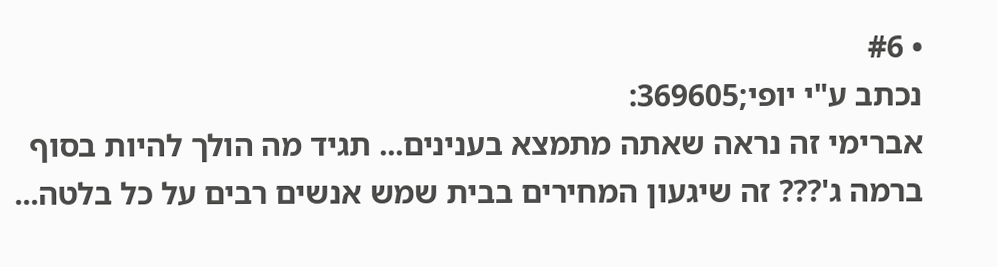• #6
נכתב ע"י יופי;369605:
אברימי זה נראה שאתה מתמצא בענינים... תגיד מה הולך להיות בסוף ברמה ג'??? זה שיגעון המחירים בבית שמש אנשים רבים על כל בלטה...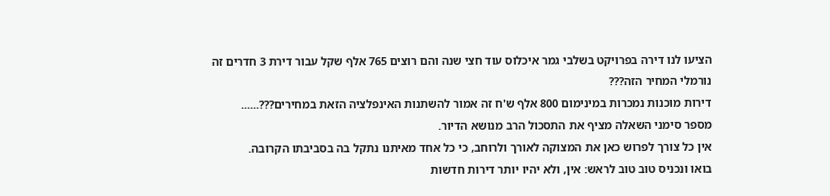הציעו לנו דירה בפרויקט בשלבי גמר איכלוס עוד חצי שנה והם רוצים 765 אלף שקל עבור דירת 3 חדרים זה נורמלי המחיר הזה???
דירות מוכנות נמכרות במינימום 800 אלף ש'ח זה אמור להשתנות האינפלציה הזאת במחירים???......
מספר סימני השאלה מציף את התסכול הרב מנושא הדיור.
אין כל צורך לפרוש כאן את המצוקה לאורך ולרוחב, כי כל אחד מאיתנו נתקל בה בסביבתו הקרובה.
בואו ונכניס טוב טוב לראש: אין, ולא יהיו יותר דירות חדשות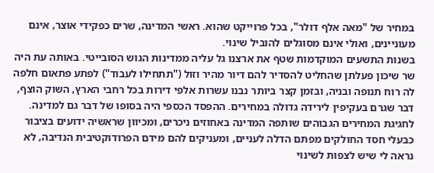במחיר של "מאה אלף דולר", בכל פרוייקט שהוא. ראשי המדינה, שרים כפקידי אוצר, אינם מעוניינים, ואולי אינם מסוגלים להוביל שינוי.
בשנות התשעים המוקדמות שטף את ארצנו גל עליה ממדינות הגוש הסובייטי. באותה עת היה שר שיכון פעלתן שהחליט להסדיר להם דיור מהיר וזול ("תתחילו לעבוד") לפתע פתאום חלפה לה רוח תנופה ובניה, ובזמן קצר ביותר נבנו עשרות אלפי דירות בכל רחבי הארץ, השוק הוצף, דבר שגרם בעקיפין לירידה גדולה במחירים. ההפסד הכספי היה בסופו של דבר גם למדינה.
לחגיגת המחירים הגבוהים שותפה המדינה באחוזים ניכרים, ומכיוון שראשיה ידועים בציבור כבעלי חסד החולקים מפתם הדלה לעניים, ומעניקים להם מידם הפרודוקטיבית הנדיבה, לא נראה לי שיש לצפות לשינוי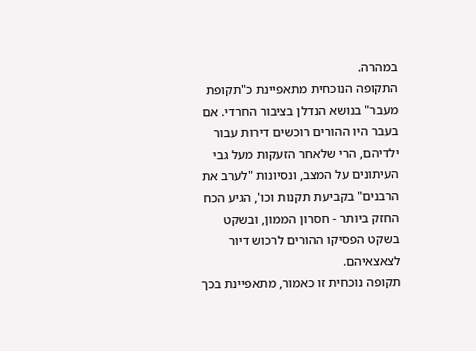במהרה.
התקופה הנוכחית מתאפיינת כ"תקופת מעבר" בנושא הנדלן בציבור החרדי. אם בעבר היו ההורים רוכשים דירות עבור ילדיהם, הרי שלאחר הזעקות מעל גבי העיתונים על המצב, ונסיונות "לערב את הרבנים" בקביעת תקנות וכו', הגיע הכח החזק ביותר - חסרון הממון, ובשקט בשקט הפסיקו ההורים לרכוש דיור לצאצאיהם.
תקופה נוכחית זו כאמור, מתאפיינת בכך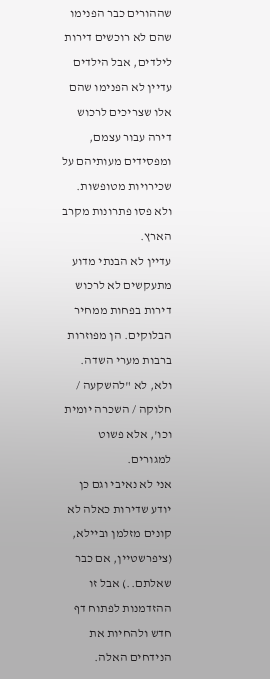שההורים כבר הפנימו שהם לא רוכשים דירות לילדים, אבל הילדים עדיין לא הפנימו שהם אלו שצריכים לרכוש דירה עבור עצמם, ומפסידים מעותיהם על שכירויות מטופשות.
ולא פסו פתרונות מקרב הארץ.
עדיין לא הבנתי מדוע מתעקשים לא לרכוש דירות בפחות ממחיר הבלוקים. הן מפוזרות ברבות מערי השדה. ולא, לא "להשקעה / חלוקה / השכרה יומית וכו', אלא פשוט למגורים.
אני לא נאיבי וגם כן יודע שדירות כאלה לא קונים מזלמן וביילא, (ציפרשטיין, אם כבר שאלתם..) אבל זו ההזדמנות לפתוח דף חדש ולהחיות את הנידחים האלה.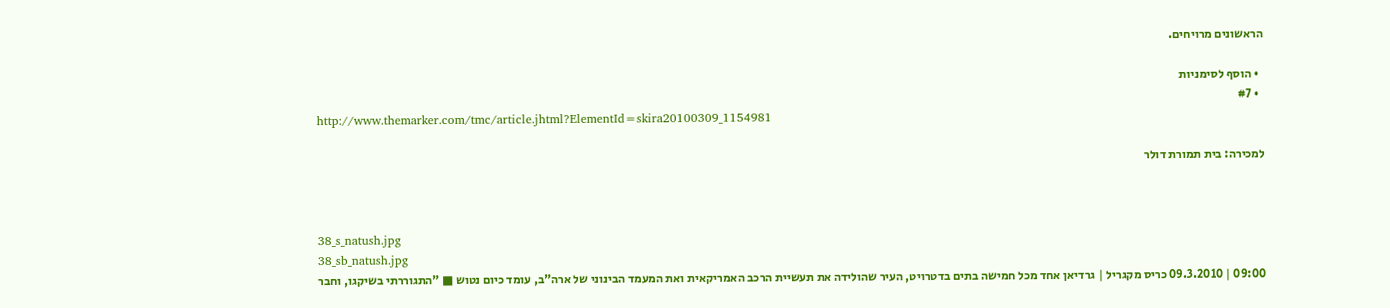הראשונים מרויחים.

  • הוסף לסימניות
  • #7
http://www.themarker.com/tmc/article.jhtml?ElementId=skira20100309_1154981

למכירה: בית תמורת דולר



38_s_natush.jpg
38_sb_natush.jpg
09:00 | 09.3.2010 כריס מקגריל | גרדיאן אחד מכל חמישה בתים בדטרויט, העיר שהולידה את תעשיית הרכב האמריקאית ואת המעמד הבינוני של ארה"ב, עומד כיום נטוש ■ "התגוררתי בשיקגו, וחבר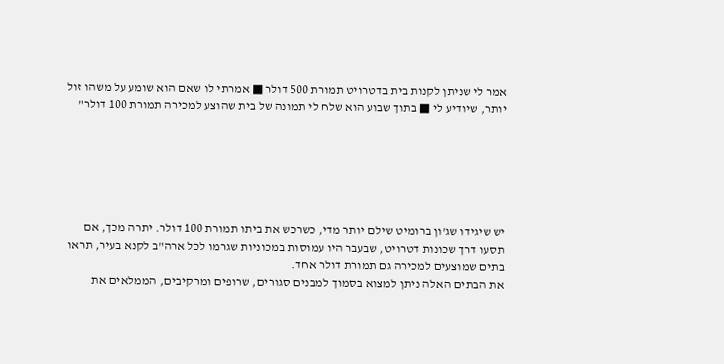אמר לי שניתן לקנות בית בדטרויט תמורת 500 דולר ■ אמרתי לו שאם הוא שומע על משהו זול יותר, שיודיע לי ■ בתוך שבוע הוא שלח לי תמונה של בית שהוצע למכירה תמורת 100 דולר"






יש שיגידו שג'ון ברומיט שילם יותר מדי, כשרכש את ביתו תמורת 100 דולר. יתרה מכך, אם תסעו דרך שכונות דטרויט, שבעבר היו עמוסות במכוניות שגרמו לכל ארה"ב לקנא בעיר, תראו בתים שמוצעים למכירה גם תמורת דולר אחד.
את הבתים האלה ניתן למצוא בסמוך למבנים סגורים, שרופים ומרקיבים, הממלאים את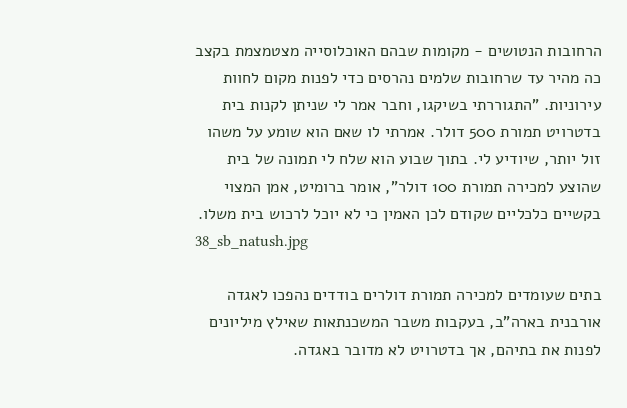הרחובות הנטושים - מקומות שבהם האוכלוסייה מצטמצמת בקצב כה מהיר עד שרחובות שלמים נהרסים כדי לפנות מקום לחוות עירוניות. "התגוררתי בשיקגו, וחבר אמר לי שניתן לקנות בית בדטרויט תמורת 500 דולר. אמרתי לו שאם הוא שומע על משהו זול יותר, שיודיע לי. בתוך שבוע הוא שלח לי תמונה של בית שהוצע למכירה תמורת 100 דולר", אומר ברומיט, אמן המצוי בקשיים כלכליים שקודם לכן האמין כי לא יוכל לרכוש בית משלו.
38_sb_natush.jpg

בתים שעומדים למכירה תמורת דולרים בודדים נהפכו לאגדה אורבנית בארה"ב, בעקבות משבר המשכנתאות שאילץ מיליונים לפנות את בתיהם, אך בדטרויט לא מדובר באגדה.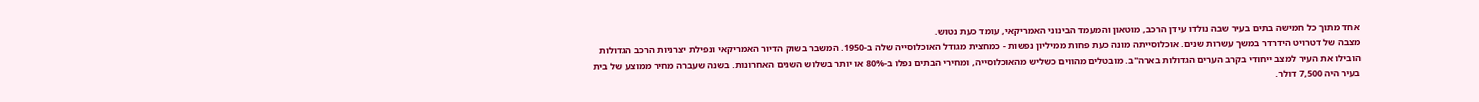אחד מתוך כל חמישה בתים בעיר שבה נולדו עידן הרכב, מוטאון והמעמד הבינוני האמריקאי, עומד כעת נטוש.
מצבה של דטרויט הידרדר במשך עשרות שנים. אוכלוסייתה מונה כעת פחות ממיליון נפשות - כמחצית מגודל האוכלוסייה שלה ב-1950. המשבר בשוק הדיור האמריקאי ונפילת יצרניות הרכב הגדולות הובילו את העיר למצב ייחודי בקרב הערים הגדולות בארה"ב. מובטלים מהווים כשליש מהאוכלוסייה, ומחירי הבתים נפלו ב-80% או יותר בשלוש השנים האחרונות. בשנה שעברה מחיר ממוצע של בית בעיר היה 7,500 דולר.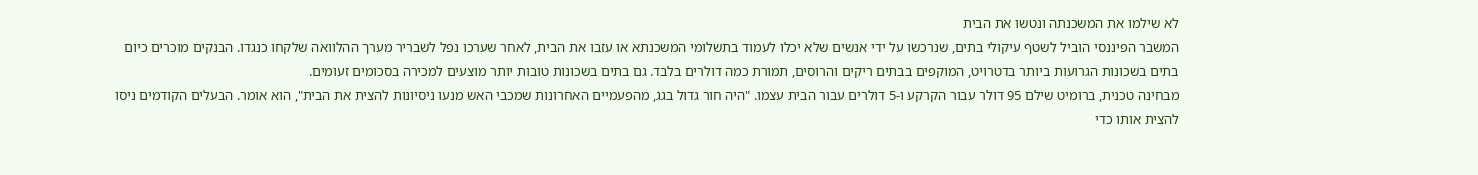לא שילמו את המשכנתה ונטשו את הבית
המשבר הפיננסי הוביל לשטף עיקולי בתים, שנרכשו על ידי אנשים שלא יכלו לעמוד בתשלומי המשכנתא או עזבו את הבית, לאחר שערכו נפל לשבריר מערך ההלוואה שלקחו כנגדו. הבנקים מוכרים כיום בתים בשכונות הגרועות ביותר בדטרויט, המוקפים בבתים ריקים והרוסים, תמורת כמה דולרים בלבד. גם בתים בשכונות טובות יותר מוצעים למכירה בסכומים זעומים.
מבחינה טכנית, ברומיט שילם 95 דולר עבור הקרקע ו-5 דולרים עבור הבית עצמו. "היה חור גדול בגג, מהפעמיים האחרונות שמכבי האש מנעו ניסיונות להצית את הבית", הוא אומר. הבעלים הקודמים ניסו להצית אותו כדי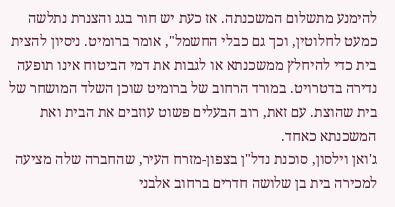להימנע מתשלום המשכנתה. אז כעת יש חור בגג והצנרת נתלשה כמעט לחלוטין, וכך גם כבלי החשמל", אומר ברומיט. ניסיון להצית בית כדי להיחלץ ממשכנתא או לגבות את דמי הביטוח אינו תופעה נדירה בדטרויט. במורד הרחוב של ברומיט שוכן השלד המושחר של בית שהוצת. עם זאת, רוב הבעלים פשוט עוזבים את הבית ואת המשכנתא כאחד.
ג'ואן וילסון, סוכנת נדל"ן בצפון-מזרח העיר, שהחברה שלה מציעה למכירה בית בן שלושה חדרים ברחוב אלבני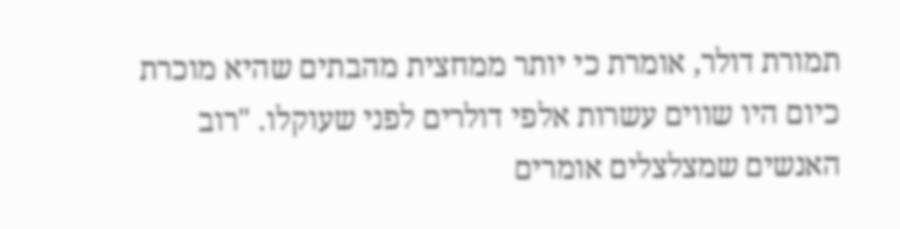תמורת דולר, אומרת כי יותר ממחצית מהבתים שהיא מוכרת כיום היו שווים עשרות אלפי דולרים לפני שעוקלו. "רוב האנשים שמצלצלים אומרים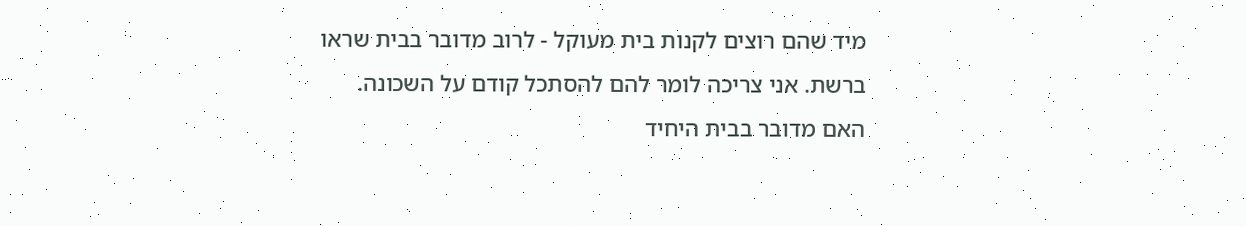מיד שהם רוצים לקנות בית מעוקל - לרוב מדובר בבית שראו ברשת. אני צריכה לומר להם להסתכל קודם על השכונה. האם מדובר בבית היחיד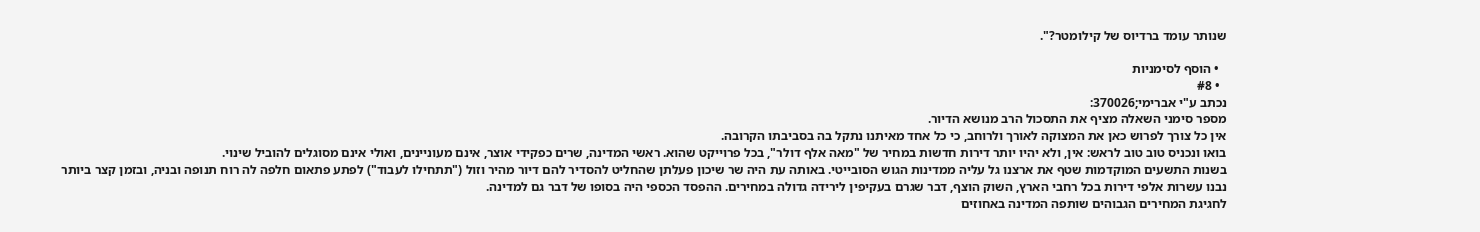שנותר עומד ברדיוס של קילומטר?".

  • הוסף לסימניות
  • #8
נכתב ע"י אברימי;370026:
מספר סימני השאלה מציף את התסכול הרב מנושא הדיור.
אין כל צורך לפרוש כאן את המצוקה לאורך ולרוחב, כי כל אחד מאיתנו נתקל בה בסביבתו הקרובה.
בואו ונכניס טוב טוב לראש: אין, ולא יהיו יותר דירות חדשות במחיר של "מאה אלף דולר", בכל פרוייקט שהוא. ראשי המדינה, שרים כפקידי אוצר, אינם מעוניינים, ואולי אינם מסוגלים להוביל שינוי.
בשנות התשעים המוקדמות שטף את ארצנו גל עליה ממדינות הגוש הסובייטי. באותה עת היה שר שיכון פעלתן שהחליט להסדיר להם דיור מהיר וזול ("תתחילו לעבוד") לפתע פתאום חלפה לה רוח תנופה ובניה, ובזמן קצר ביותר נבנו עשרות אלפי דירות בכל רחבי הארץ, השוק הוצף, דבר שגרם בעקיפין לירידה גדולה במחירים. ההפסד הכספי היה בסופו של דבר גם למדינה.
לחגיגת המחירים הגבוהים שותפה המדינה באחוזים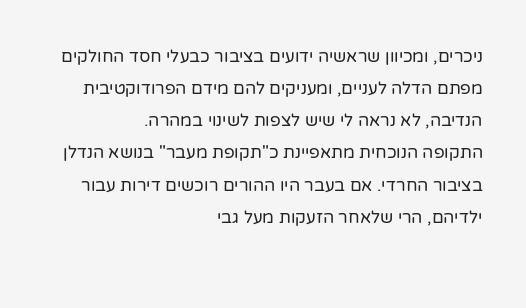ניכרים, ומכיוון שראשיה ידועים בציבור כבעלי חסד החולקים מפתם הדלה לעניים, ומעניקים להם מידם הפרודוקטיבית הנדיבה, לא נראה לי שיש לצפות לשינוי במהרה.
התקופה הנוכחית מתאפיינת כ"תקופת מעבר" בנושא הנדלן בציבור החרדי. אם בעבר היו ההורים רוכשים דירות עבור ילדיהם, הרי שלאחר הזעקות מעל גבי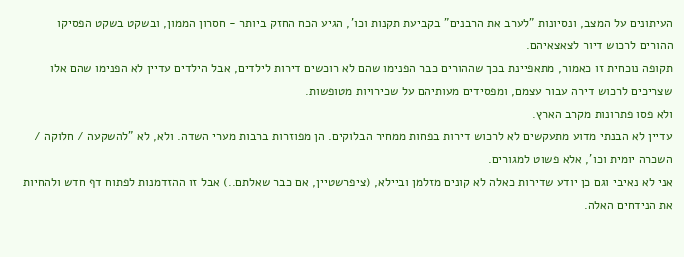העיתונים על המצב, ונסיונות "לערב את הרבנים" בקביעת תקנות וכו', הגיע הכח החזק ביותר - חסרון הממון, ובשקט בשקט הפסיקו ההורים לרכוש דיור לצאצאיהם.
תקופה נוכחית זו כאמור, מתאפיינת בכך שההורים כבר הפנימו שהם לא רוכשים דירות לילדים, אבל הילדים עדיין לא הפנימו שהם אלו שצריכים לרכוש דירה עבור עצמם, ומפסידים מעותיהם על שכירויות מטופשות.
ולא פסו פתרונות מקרב הארץ.
עדיין לא הבנתי מדוע מתעקשים לא לרכוש דירות בפחות ממחיר הבלוקים. הן מפוזרות ברבות מערי השדה. ולא, לא "להשקעה / חלוקה / השכרה יומית וכו', אלא פשוט למגורים.
אני לא נאיבי וגם כן יודע שדירות כאלה לא קונים מזלמן וביילא, (ציפרשטיין, אם כבר שאלתם..) אבל זו ההזדמנות לפתוח דף חדש ולהחיות את הנידחים האלה.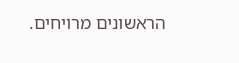הראשונים מרויחים.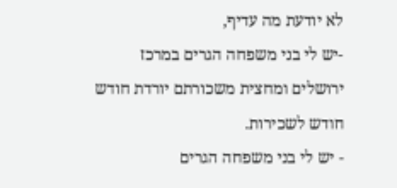לא יודעת מה עדיף,
-יש לי בני משפחה הגרים במרכז ירושלים ומחצית משכורתם יורדת חודש חודש לשכירות.
- יש לי בני משפחה הגרים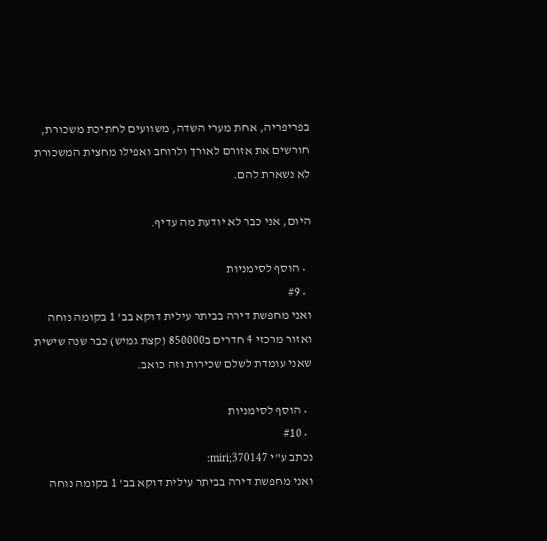בפריפריה, אחת מערי השדה, משוועים לחתיכת משכורת, חורשים את אזורם לאורך ולרוחב ואפילו מחצית המשכורת לא נשארת להם.

היום, אני כבר לא יודעת מה עדיף.

  • הוסף לסימניות
  • #9
ואני מחפשת דירה בביתר עילית דוקא בב' 1 בקומה נוחה ואזור מרכזי 4 חדרים ב850000 (קצת גמיש) כבר שנה שישית שאני עומדת לשלם שכירות וזה כואב.

  • הוסף לסימניות
  • #10
נכתב ע"י miri;370147:
ואני מחפשת דירה בביתר עילית דוקא בב' 1 בקומה נוחה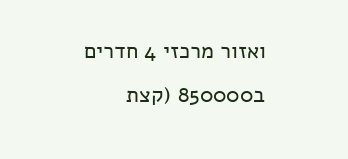ואזור מרכזי 4 חדרים ב850000 (קצת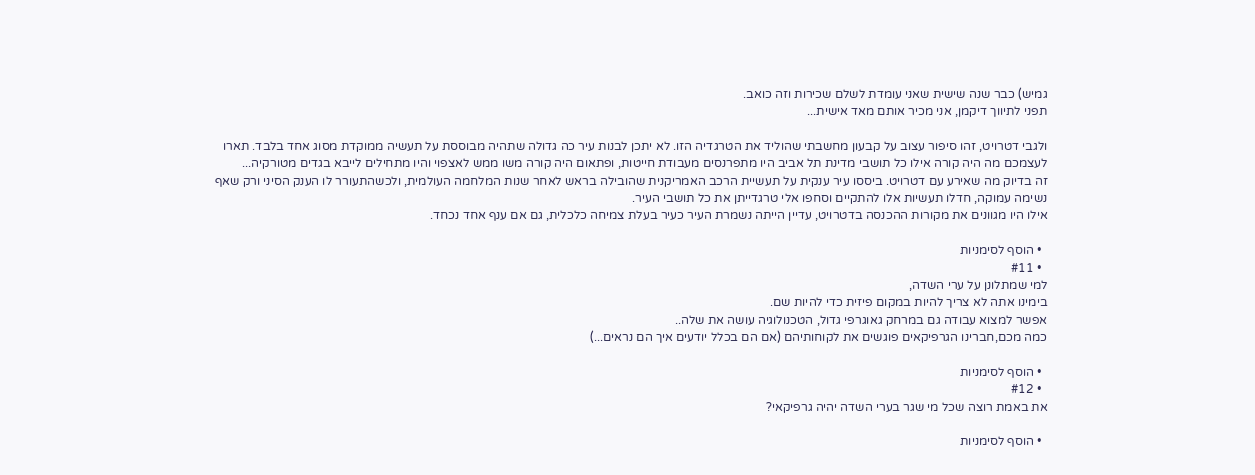גמיש) כבר שנה שישית שאני עומדת לשלם שכירות וזה כואב.
תפני לתיווך דיקמן, אני מכיר אותם מאד אישית...

ולגבי דטרויט, זהו סיפור עצוב על קבעון מחשבתי שהוליד את הטרגדיה הזו. לא יתכן לבנות עיר כה גדולה שתהיה מבוססת על תעשיה ממוקדת מסוג אחד בלבד. תארו לעצמכם מה היה קורה אילו כל תושבי מדינת תל אביב היו מתפרנסים מעבודת חייטות, ופתאום היה קורה משו ממש לאצפוי והיו מתחילים לייבא בגדים מטורקיה...
זה בדיוק מה שאירע עם דטרויט. ביססו עיר ענקית על תעשיית הרכב האמריקנית שהובילה בראש לאחר שנות המלחמה העולמית, ולכשהתעורר לו הענק הסיני ורק שאף נשימה עמוקה, חדלו תעשיות אלו להתקיים וסחפו אלי טרגדייתן את כל תושבי העיר.
אילו היו מגוונים את מקורות ההכנסה בדטרויט, עדיין הייתה נשמרת העיר כעיר בעלת צמיחה כלכלית, גם אם ענף אחד נכחד.

  • הוסף לסימניות
  • #11
למי שמתלונן על ערי השדה,
בימינו אתה לא צריך להיות במקום פיזית כדי להיות שם.
אפשר למצוא עבודה גם במרחק גאוגרפי גדול, הטכנולוגיה עושה את שלה..
כמה מכם,חברינו הגרפיקאים פוגשים את לקוחותיהם (אם הם בכלל יודעים איך הם נראים...)

  • הוסף לסימניות
  • #12
את באמת רוצה שכל מי שגר בערי השדה יהיה גרפיקאי?

  • הוסף לסימניות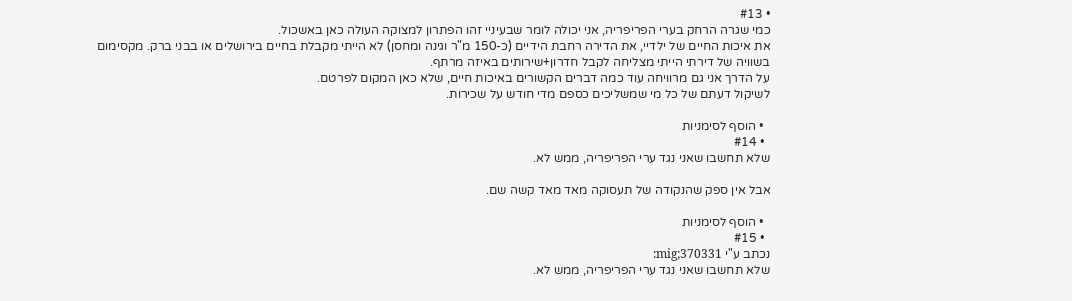• #13
כמי שגרה הרחק בערי הפריפריה, אני יכולה לומר שבעיניי זהו הפתרון למצוקה העולה כאן באשכול.
את איכות החיים של ילדיי, את הדירה רחבת הידיים (כ-150 מ"ר וגינה ומחסן) לא הייתי מקבלת בחיים בירושלים או בבני ברק. מקסימום בשוויה של דירתי הייתי מצליחה לקבל חדרון+שירותים באיזה מרתף.
על הדרך אני גם מרוויחה עוד כמה דברים הקשורים באיכות חיים, שלא כאן המקום לפרטם.
לשיקול דעתם של כל מי שמשליכים כספם מדי חודש על שכירות.

  • הוסף לסימניות
  • #14
שלא תחשבו שאני נגד ערי הפריפריה, ממש לא.

אבל אין ספק שהנקודה של תעסוקה מאד מאד קשה שם.

  • הוסף לסימניות
  • #15
נכתב ע"י mig;370331:
שלא תחשבו שאני נגד ערי הפריפריה, ממש לא.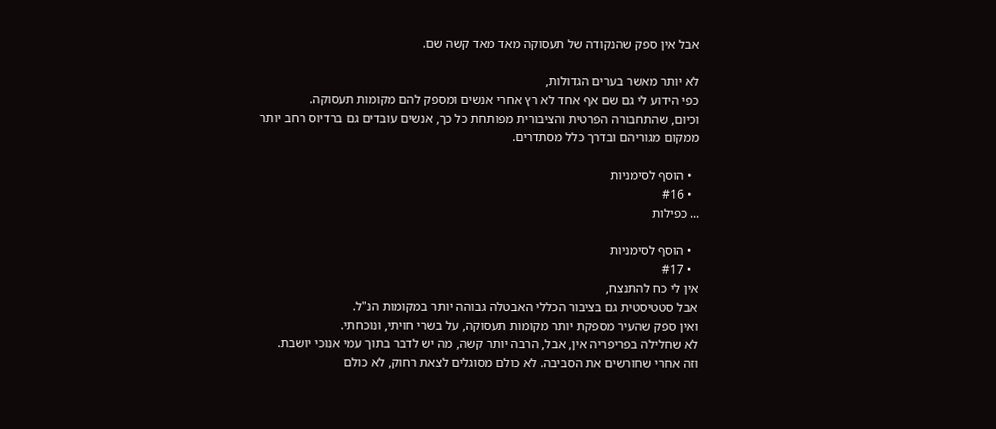אבל אין ספק שהנקודה של תעסוקה מאד מאד קשה שם.

לא יותר מאשר בערים הגדולות,
כפי הידוע לי גם שם אף אחד לא רץ אחרי אנשים ומספק להם מקומות תעסוקה.
וכיום, שהתחבורה הפרטית והציבורית מפותחת כל כך, אנשים עובדים גם ברדיוס רחב יותר ממקום מגוריהם ובדרך כלל מסתדרים.

  • הוסף לסימניות
  • #16
... כפילות

  • הוסף לסימניות
  • #17
אין לי כח להתנצח,
אבל סטטיסטית גם בציבור הכללי האבטלה גבוהה יותר במקומות הנ"ל.
ואין ספק שהעיר מספקת יותר מקומות תעסוקה, על בשרי חויתי, ונוכחתי.
לא שחלילה בפריפריה אין, אבל, הרבה יותר קשה, מה יש לדבר בתוך עמי אנוכי יושבת.
וזה אחרי שחורשים את הסביבה. לא כולם מסוגלים לצאת רחוק, לא כולם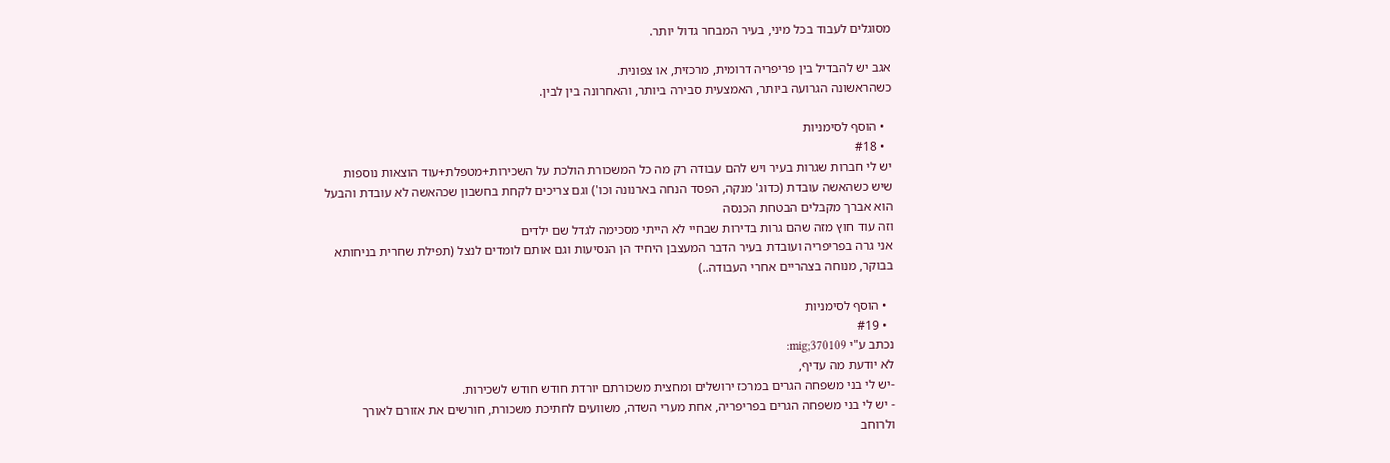מסוגלים לעבוד בכל מיני, בעיר המבחר גדול יותר.

אגב יש להבדיל בין פריפריה דרומית, מרכזית, או צפונית.
כשהראשונה הגרועה ביותר, האמצעית סבירה ביותר, והאחרונה בין לבין.

  • הוסף לסימניות
  • #18
יש לי חברות שגרות בעיר ויש להם עבודה רק מה כל המשכורת הולכת על השכירות+מטפלת+עוד הוצאות נוספות שיש כשהאשה עובדת (כדוג' מנקה, הפסד הנחה בארנונה וכו') וגם צריכים לקחת בחשבון שכהאשה לא עובדת והבעל הוא אברך מקבלים הבטחת הכנסה
וזה עוד חוץ מזה שהם גרות בדירות שבחיי לא הייתי מסכימה לגדל שם ילדים
אני גרה בפריפריה ועובדת בעיר הדבר המעצבן היחיד הן הנסיעות וגם אותם לומדים לנצל (תפילת שחרית בניחותא בבוקר, מנוחה בצהריים אחרי העבודה..)

  • הוסף לסימניות
  • #19
נכתב ע"י mig;370109:
לא יודעת מה עדיף,
-יש לי בני משפחה הגרים במרכז ירושלים ומחצית משכורתם יורדת חודש חודש לשכירות.
- יש לי בני משפחה הגרים בפריפריה, אחת מערי השדה, משוועים לחתיכת משכורת, חורשים את אזורם לאורך ולרוחב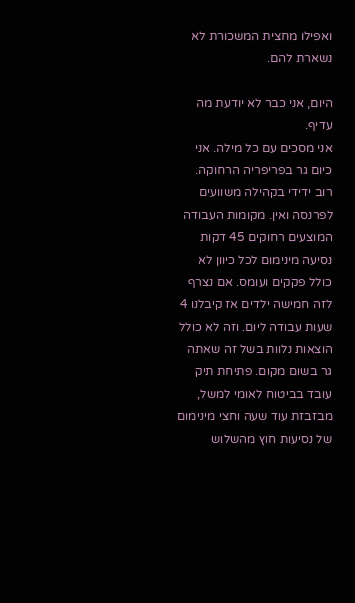ואפילו מחצית המשכורת לא נשארת להם.

היום, אני כבר לא יודעת מה עדיף.
אני מסכים עם כל מילה. אני כיום גר בפריפריה הרחוקה. רוב ידידי בקהילה משוועים לפרנסה ואין. מקומות העבודה המוצעים רחוקים 45 דקות נסיעה מינימום לכל כיוון לא כולל פקקים ועומס. אם נצרף לזה חמישה ילדים אז קיבלנו 4 שעות עבודה ליום. וזה לא כולל הוצאות נלוות בשל זה שאתה גר בשום מקום. פתיחת תיק עובד בביטוח לאומי למשל, מבזבזת עוד שעה וחצי מינימום של נסיעות חוץ מהשלוש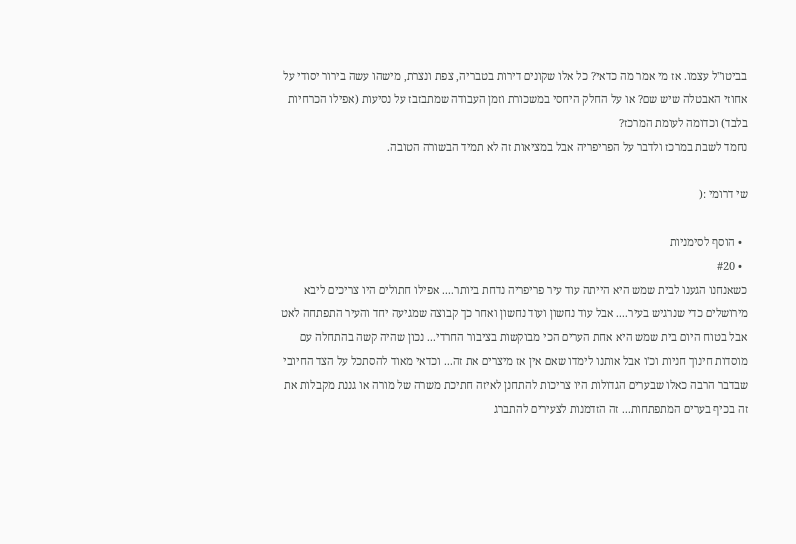בביטו"ל עצמו. אז מי אמר מה כדאי? כל אלו שקונים דירות בטבריה, צפת ונצרת, מישהו עשה בירור יסודי על אחוזי האבטלה שיש שם? או על החלק היחסי במשכורת וזמן העבודה שמתבזבז על נסיעות (אפילו הכרחיות בלבד) וכדומה לעומת המרכז?
נחמד לשבת במרכז ולדבר על הפריפריה אבל במציאות זה לא תמיד הבשורה הטובה.

שי דרומי :(

  • הוסף לסימניות
  • #20
כשאנחנו הגענו לבית שמש היא הייתה עוד עיר פריפריה נדחת ביותר.... אפילו חתולים היו צריכים ליבא מירושלים כדי שנרגיש בעיר.... אבל עוד נחשון ועוד נחשון ואחר כך קבוצה שמגיעה יחד והעיר התפתחה לאט אבל בטוח היום בית שמש היא אחת הערים הכי מבוקשות בציבור החרדי... נכון שהיה קשה בהתחלה עם מוסדות חינוך חניות וכ'ו אבל אותנו לימדו שאם אין אז מיצרים את זה... וכדאי מאוד להסתכל על הצד החיובי שבדבר הרבה כאלו שבערים הגדולות היו צריכות להתחנן לאיזה חתיכת משרה של מורה או גננת מקבלות את זה בכיף בערים המתפתחות... זה הזדמנות לצעירים להתברג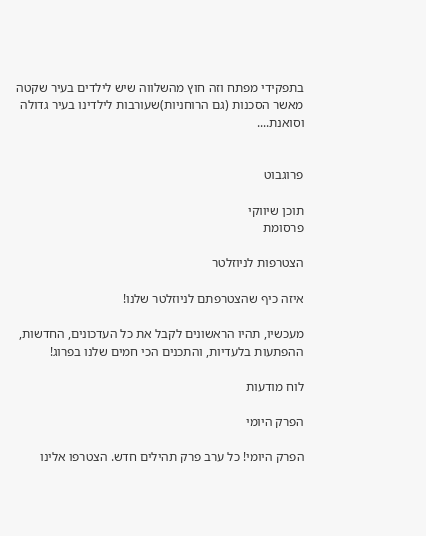בתפקידי מפתח וזה חוץ מהשלווה שיש לילדים בעיר שקטה מאשר הסכנות (גם הרוחניות)שעורבות לילדינו בעיר גדולה וסואנת....


פרוגבוט

תוכן שיווקי
פרסומת

הצטרפות לניוזלטר

איזה כיף שהצטרפתם לניוזלטר שלנו!

מעכשיו, תהיו הראשונים לקבל את כל העדכונים, החדשות, ההפתעות בלעדיות, והתכנים הכי חמים שלנו בפרוג!

לוח מודעות

הפרק היומי

הפרק היומי! כל ערב פרק תהילים חדש. הצטרפו אלינו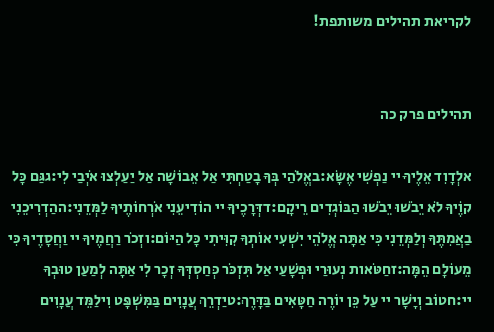לקריאת תהילים משותפת!


תהילים פרק כה

אלְדָוִד אֵלֶיךָ יי נַפְשִׁי אֶשָּׂא:באֱלֹהַי בְּךָ בָטַחְתִּי אַל אֵבוֹשָׁה אַל יַעַלְצוּ אֹיְבַי לִי:גגַּם כָּל קוֶֹיךָ לֹא יֵבֹשׁוּ יֵבֹשׁוּ הַבּוֹגְדִים רֵיקָם:דדְּרָכֶיךָ יי הוֹדִיעֵנִי אֹרְחוֹתֶיךָ לַמְּדֵנִי:ההַדְרִיכֵנִי בַאֲמִתֶּךָ וְלַמְּדֵנִי כִּי אַתָּה אֱלֹהֵי יִשְׁעִי אוֹתְךָ קִוִּיתִי כָּל הַיּוֹם:וזְכֹר רַחֲמֶיךָ יי וַחֲסָדֶיךָ כִּי מֵעוֹלָם הֵמָּה:זחַטֹּאות נְעוּרַי וּפְשָׁעַי אַל תִּזְכֹּר כְּחַסְדְּךָ זְכָר לִי אַתָּה לְמַעַן טוּבְךָ יי:חטוֹב וְיָשָׁר יי עַל כֵּן יוֹרֶה חַטָּאִים בַּדָּרֶךְ:טיַדְרֵךְ עֲנָוִים בַּמִּשְׁפָּט וִילַמֵּד עֲנָוִים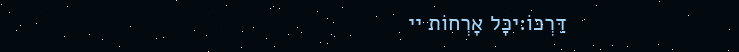דַּרְכּוֹ:יכָּל אָרְחוֹת יי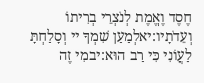חֶסֶד וֶאֱמֶת לְנֹצְרֵי בְרִיתוֹ וְעֵדֹתָיו:יאלְמַעַן שִׁמְךָ יי וְסָלַחְתָּ לַעֲוֹנִי כִּי רַב הוּא:יבמִי זֶה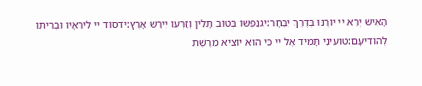הָאִישׁ יְרֵא יי יוֹרֶנּוּ בְּדֶרֶךְ יִבְחָר:יגנַפְשׁוֹ בְּטוֹב תָּלִין וְזַרְעוֹ יִירַשׁ אָרֶץ:ידסוֹד יי לִירֵאָיו וּבְרִיתוֹ לְהוֹדִיעָם:טועֵינַי תָּמִיד אֶל יי כִּי הוּא יוֹצִיא מֵרֶשֶׁת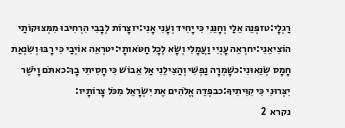רַגְלָי:טזפְּנֵה אֵלַי וְחָנֵּנִי כִּי יָחִיד וְעָנִי אָנִי:יזצָרוֹת לְבָבִי הִרְחִיבוּ מִמְּצוּקוֹתַי הוֹצִיאֵנִי:יחרְאֵה עָנְיִי וַעֲמָלִי וְשָׂא לְכָל חַטֹּאותָי:יטרְאֵה אוֹיְבַי כִּי רָבּוּ וְשִׂנְאַת חָמָס שְׂנֵאוּנִי:כשָׁמְרָה נַפְשִׁי וְהַצִּילֵנִי אַל אֵבוֹשׁ כִּי חָסִיתִי בָךְ:כאתֹּם וָיֹשֶׁר יִצְּרוּנִי כִּי קִוִּיתִיךָ:כבפְּדֵה אֱלֹהִים אֶת יִשְׂרָאֵל מִכֹּל צָרוֹתָיו:
נקרא  2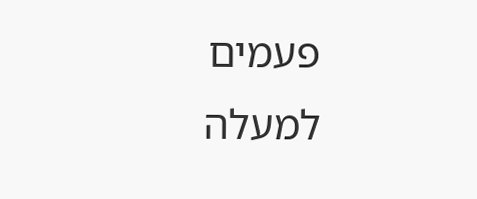פעמים
למעלה